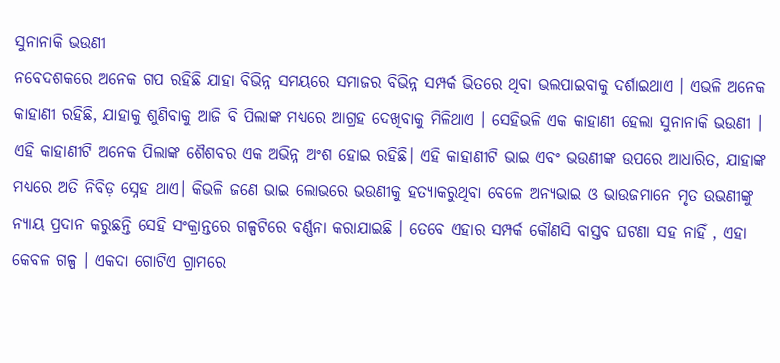ସୁନାନାକି ଭଉଣୀ
ନବେଦଶକରେ ଅନେକ ଗପ ରହିଛି ଯାହା ବିଭିନ୍ନ ସମୟରେ ସମାଜର ବିଭିନ୍ନ ସମ୍ପର୍କ ଭିତରେ ଥିବା ଭଲପାଇବାକୁ ଦର୍ଶାଇଥାଏ । ଏଭଳି ଅନେକ କାହାଣୀ ରହିଛି, ଯାହାକୁ ଶୁଣିବାକୁ ଆଜି ବି ପିଲାଙ୍କ ମଧ୍ୟରେ ଆଗ୍ରହ ଦେଖିବାକୁ ମିଳିଥାଏ । ସେହିଭଳି ଏକ କାହାଣୀ ହେଲା ସୁନାନାକି ଭଉଣୀ ।
ଏହି କାହାଣୀଟି ଅନେକ ପିଲାଙ୍କ ଶୈଶବର ଏକ ଅଭିନ୍ନ ଅଂଶ ହୋଇ ରହିଛି। ଏହି କାହାଣୀଟି ଭାଇ ଏବଂ ଭଉଣୀଙ୍କ ଉପରେ ଆଧାରିତ, ଯାହାଙ୍କ ମଧ୍ୟରେ ଅତି ନିବିଡ଼ ସ୍ନେହ ଥାଏ। କିଭଳି ଜଣେ ଭାଇ ଲୋଭରେ ଭଉଣୀକୁ ହତ୍ୟାକରୁଥିବା ବେଳେ ଅନ୍ୟଭାଇ ଓ ଭାଉଜମାନେ ମୃତ ଉଭଣୀଙ୍କୁ ନ୍ୟାୟ ପ୍ରଦାନ କରୁଛନ୍ତି ସେହି ସଂକ୍ରାନ୍ତରେ ଗଳ୍ପଟିରେ ବର୍ଣ୍ଣନା କରାଯାଇଛି । ତେବେ ଏହାର ସମ୍ପର୍କ କୌଣସି ବାସ୍ତବ ଘଟଣା ସହ ନାହିଁ , ଏହା କେବଳ ଗଳ୍ପ । ଏକଦା ଗୋଟିଏ ଗ୍ରାମରେ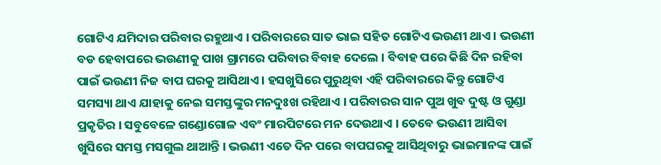ଗୋଟିଏ ଯମିଦାର ପରିବାର ରହୁଥାଏ । ପରିବାରରେ ସାତ ଭାଇ ସହିତ ଗୋଟିଏ ଭଉଣୀ ଥାଏ । ଭଉଣୀ ବଡ ହେବାପରେ ଭଉଣୀକୁ ପାଖ ଗ୍ରାମରେ ପରିବାର ବିବାହ ଦେଲେ । ବିବାହ ପରେ କିଛି ଦିନ ରହିବା ପାଇଁ ଭଉଣୀ ନିଜ ବାପ ଘରକୁ ଆସିଥାଏ । ହସଖୁସିରେ ପୁରୁଥିବା ଏହି ପରିବାରରେ କିନ୍ତୁ ଗୋଟିଏ ସମସ୍ୟା ଥାଏ ଯାହାକୁ ନେଇ ସମସ୍ତଙ୍କୁର ମନଦୁଃଖ ରହିଥାଏ । ପରିବାରର ସାନ ପୁଅ ଖୁବ ଦୁଷ୍ଟ ଓ ଗୁଣ୍ଡା ପ୍ରକୃତିର । ସବୁବେଳେ ଗଣ୍ଡୋଗୋଳ ଏବଂ ମାରପିଟରେ ମନ ଦେଉଥାଏ । ତେବେ ଭଉଣୀ ଆସିବା ଖୁସିରେ ସମସ୍ତ ମସଗୁଲ ଥାଆନ୍ତି । ଭଉଣୀ ଏତେ ଦିନ ପରେ ବାପଘରକୁ ଆସିଥିବାରୁ ଭାଇମାନଙ୍କ ପାଇଁ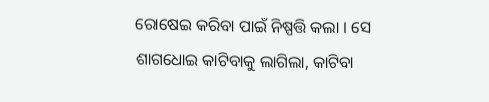ରୋଷେଇ କରିବା ପାଇଁ ନିଷ୍ପତ୍ତି କଲା । ସେ ଶାଗଧୋଇ କାଟିବାକୁ ଲାଗିଲା, କାଟିବା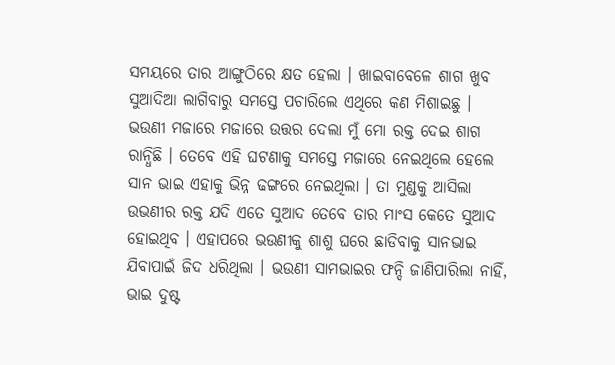ସମୟରେ ତାର ଆଙ୍ଗୁଠିରେ କ୍ଷତ ହେଲା । ଖାଇବାବେଳେ ଶାଗ ଖୁବ ସୁଆଦିଆ ଲାଗିବାରୁ ସମସ୍ତେ ପଚାରିଲେ ଏଥିରେ କଣ ମିଶାଇଛୁ । ଭଉଣୀ ମଜାରେ ମଜାରେ ଉତ୍ତର ଦେଲା ମୁଁ ମୋ ରକ୍ତ ଦେଇ ଶାଗ ରାନ୍ଧିଛି । ତେବେ ଏହି ଘଟଣାକୁ ସମସ୍ତେ ମଜାରେ ନେଇଥିଲେ ହେଲେ ସାନ ଭାଇ ଏହାକୁ ଭିନ୍ନ ଢଙ୍ଗରେ ନେଇଥିଲା । ତା ମୁଣ୍ଡକୁ ଆସିଲା ଉଭଣୀର ରକ୍ତ ଯଦି ଏତେ ସୁଆଦ ତେବେ ତାର ମାଂସ କେତେ ସୁଆଦ ହୋଇଥିବ । ଏହାପରେ ଭଉଣୀକୁ ଶାଶୁ ଘରେ ଛାଡିବାକୁ ସାନଭାଇ ଯିବାପାଇଁ ଜିଦ ଧରିଥିଲା । ଭଉଣୀ ସାମଭାଇର ଫନ୍ଦି ଜାଣିପାରିଲା ନାହିଁ, ଭାଇ ଦୁଷ୍ଟ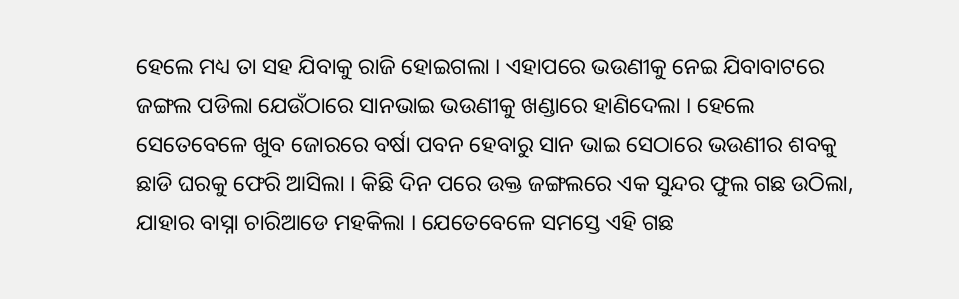ହେଲେ ମଧ୍ୟ ତା ସହ ଯିବାକୁ ରାଜି ହୋଇଗଲା । ଏହାପରେ ଭଉଣୀକୁ ନେଇ ଯିବାବାଟରେ ଜଙ୍ଗଲ ପଡିଲା ଯେଉଁଠାରେ ସାନଭାଇ ଭଉଣୀକୁ ଖଣ୍ଡାରେ ହାଣିଦେଲା । ହେଲେ ସେତେବେଳେ ଖୁବ ଜୋରରେ ବର୍ଷା ପବନ ହେବାରୁ ସାନ ଭାଇ ସେଠାରେ ଭଉଣୀର ଶବକୁ ଛାଡି ଘରକୁ ଫେରି ଆସିଲା । କିଛି ଦିନ ପରେ ଉକ୍ତ ଜଙ୍ଗଲରେ ଏକ ସୁନ୍ଦର ଫୁଲ ଗଛ ଉଠିଲା, ଯାହାର ବାସ୍ନା ଚାରିଆଡେ ମହକିଲା । ଯେତେବେଳେ ସମସ୍ତେ ଏହି ଗଛ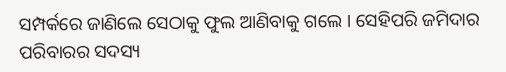ସମ୍ପର୍କରେ ଜାଣିଲେ ସେଠାକୁ ଫୁଲ ଆଣିବାକୁ ଗଲେ । ସେହିପରି ଜମିଦାର ପରିବାରର ସଦସ୍ୟ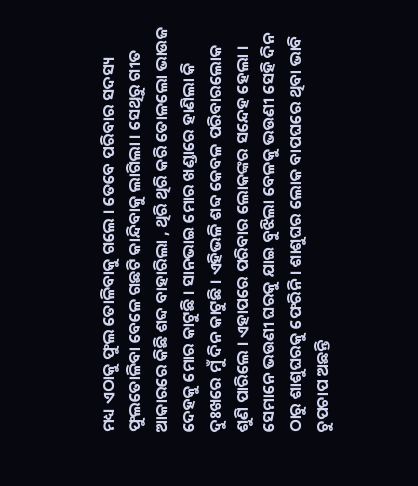ମଧ୍ୟ ଏଠାକୁ ଫୁଲ ତୋଳିବାକୁ ଗଲେ । ତେବେ ପରିବାର ସଦସ୍ୟ ଫୁଲତୋଳିବା ବେଳେ ଗଛଟି କାନ୍ଦିବାକୁ ଲାଗିଲା । ସେଥିରୁ ଗୀତ ଆକାରରେ କିଛି ଶବ୍ଦ ବାହାରିଲା , ଥିରି ଥିରି କରି ତୋଳଲୋ ଭାଉଜ ଦେହକୁ ମୋର କାଟୁଛି । ସାନଭାଇ ମୋର ଖଣ୍ଡାରେ ହାଣିଲା କି ଦୁଃଖରେ ମୁଁ ଦିନ କାଟୁଛି । ଏହିଭଳି ଶବ୍ଦ କେବଳ ପରିବାରଲୋକ ଶୁଣି ପାରିଲେ । ଏହାପରେ ପରିବାର ଲୋକଙ୍କର ସନ୍ଦେହ ହେଲା । ସେମାନେ ଭଉଣୀ ଘରକୁ ଯାଇ ବୁଝିଲା ବେଳକୁ ଭଉଣୀ ସେହି ଦିନ ଠାରୁ ଶାଶୁଘରକୁ ଫେରିନି । ଶାଶୁଘର ଲୋକ ବାପଘରେ ଥିବା ଭାବି ଚୁପଚାପ ଅଛନ୍ତି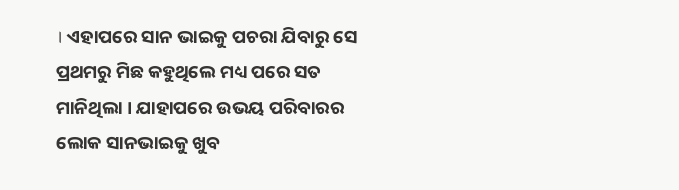। ଏହାପରେ ସାନ ଭାଇକୁ ପଚରା ଯିବାରୁ ସେ ପ୍ରଥମରୁ ମିଛ କହୁଥିଲେ ମଧ୍ୟ ପରେ ସତ ମାନିଥିଲା । ଯାହାପରେ ଉଭୟ ପରିବାରର ଲୋକ ସାନଭାଇକୁ ଖୁବ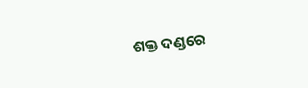ଶକ୍ତ ଦଣ୍ଡରେ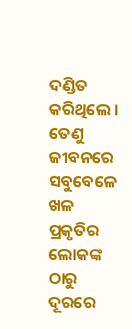ଦଣ୍ଡିତ କରିଥିଲେ । ତେଣୁ ଜୀବନରେ ସବୁବେଳେ ଖଳ ପ୍ରକୃତିର ଲୋକଙ୍କ ଠାରୁ ଦୂରରେ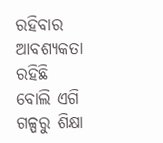ରହିବାର ଆବଶ୍ୟକତା ରହିଛି ବୋଲି ଏଗି ଗଳ୍ପରୁ ଶିକ୍ଷା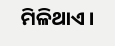ମିଳିଥାଏ ।